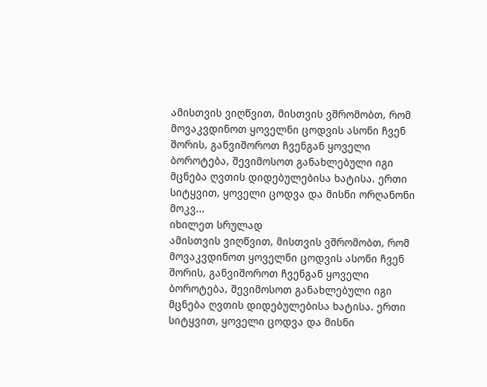ამისთვის ვიღწვით, მისთვის ვშრომობთ, რომ მოვაკვდინოთ ყოველნი ცოდვის ასონი ჩვენ შორის, განვიშოროთ ჩვენგან ყოველი ბოროტება, შევიმოსოთ განახლებული იგი მცნება ღვთის დიდებულებისა ხატისა. ერთი სიტყვით, ყოველი ცოდვა და მისნი ორღანონი მოკვ...
იხილეთ სრულად
ამისთვის ვიღწვით, მისთვის ვშრომობთ, რომ მოვაკვდინოთ ყოველნი ცოდვის ასონი ჩვენ შორის, განვიშოროთ ჩვენგან ყოველი ბოროტება, შევიმოსოთ განახლებული იგი მცნება ღვთის დიდებულებისა ხატისა. ერთი სიტყვით, ყოველი ცოდვა და მისნი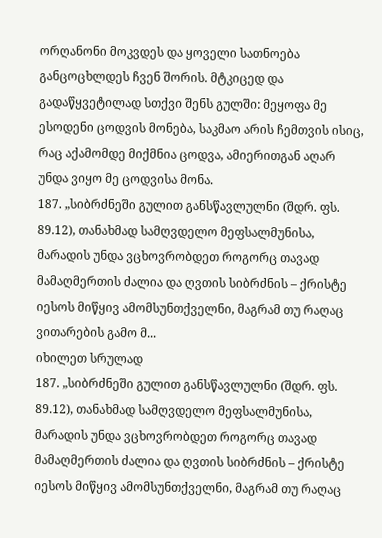ორღანონი მოკვდეს და ყოველი სათნოება განცოცხლდეს ჩვენ შორის. მტკიცედ და გადაწყვეტილად სთქვი შენს გულში: მეყოფა მე ესოდენი ცოდვის მონება, საკმაო არის ჩემთვის ისიც, რაც აქამომდე მიქმნია ცოდვა, ამიერითგან აღარ უნდა ვიყო მე ცოდვისა მონა.
187. „სიბრძნეში გულით განსწავლულნი (შდრ. ფს. 89.12), თანახმად სამღვდელო მეფსალმუნისა, მარადის უნდა ვცხოვრობდეთ როგორც თავად მამაღმერთის ძალია და ღვთის სიბრძნის – ქრისტე იესოს მიწყივ ამომსუნთქველნი, მაგრამ თუ რაღაც ვითარების გამო მ...
იხილეთ სრულად
187. „სიბრძნეში გულით განსწავლულნი (შდრ. ფს. 89.12), თანახმად სამღვდელო მეფსალმუნისა, მარადის უნდა ვცხოვრობდეთ როგორც თავად მამაღმერთის ძალია და ღვთის სიბრძნის – ქრისტე იესოს მიწყივ ამომსუნთქველნი, მაგრამ თუ რაღაც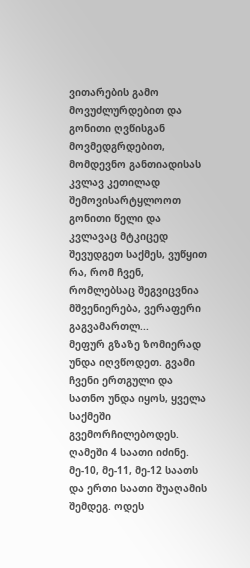ვითარების გამო მოვუძლურდებით და გონითი ღვწისგან მოვმედგრდებით, მომდევნო განთიადისას კვლავ კეთილად შემოვისარტყლოოთ გონითი წელი და კვლავაც მტკიცედ შევუდგეთ საქმეს, ვუწყით რა, რომ ჩვენ, რომლებსაც შეგვიცვნია მშვენიერება, ვერაფერი გაგვამართლ...
მეფურ გზაზე ზომიერად უნდა იღვწოდეთ. გვამი ჩვენი ერთგული და სათნო უნდა იყოს, ყველა საქმეში გვემორჩილებოდეს. ღამეში 4 საათი იძინე. მე-10, მე-11, მე-12 საათს და ერთი საათი შუაღამის შემდეგ. ოდეს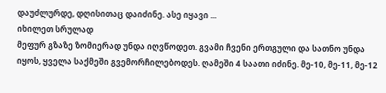დაუძლურდე, დღისითაც დაიძინე. ასე იყავი ...
იხილეთ სრულად
მეფურ გზაზე ზომიერად უნდა იღვწოდეთ. გვამი ჩვენი ერთგული და სათნო უნდა იყოს, ყველა საქმეში გვემორჩილებოდეს. ღამეში 4 საათი იძინე. მე-10, მე-11, მე-12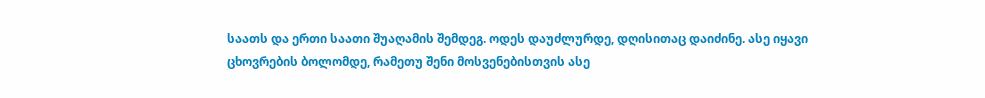საათს და ერთი საათი შუაღამის შემდეგ. ოდეს დაუძლურდე, დღისითაც დაიძინე. ასე იყავი ცხოვრების ბოლომდე, რამეთუ შენი მოსვენებისთვის ასე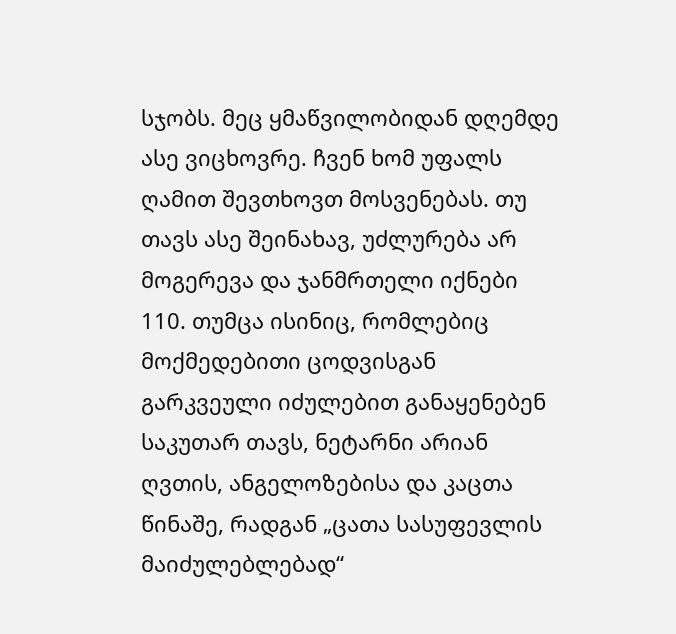სჯობს. მეც ყმაწვილობიდან დღემდე ასე ვიცხოვრე. ჩვენ ხომ უფალს ღამით შევთხოვთ მოსვენებას. თუ თავს ასე შეინახავ, უძლურება არ მოგერევა და ჯანმრთელი იქნები
110. თუმცა ისინიც, რომლებიც მოქმედებითი ცოდვისგან გარკვეული იძულებით განაყენებენ საკუთარ თავს, ნეტარნი არიან ღვთის, ანგელოზებისა და კაცთა წინაშე, რადგან „ცათა სასუფევლის მაიძულებლებად“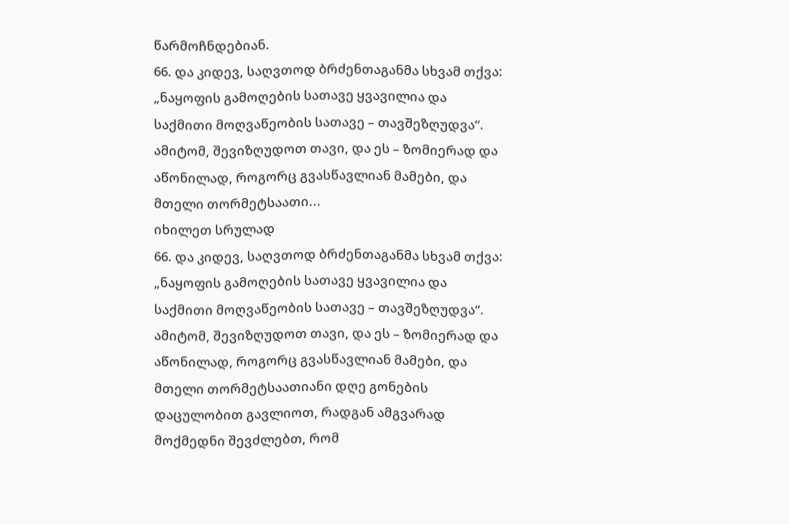წარმოჩნდებიან.
66. და კიდევ, საღვთოდ ბრძენთაგანმა სხვამ თქვა: „ნაყოფის გამოღების სათავე ყვავილია და საქმითი მოღვაწეობის სათავე – თავშეზღუდვა“. ამიტომ, შევიზღუდოთ თავი, და ეს – ზომიერად და აწონილად, როგორც გვასწავლიან მამები, და მთელი თორმეტსაათი...
იხილეთ სრულად
66. და კიდევ, საღვთოდ ბრძენთაგანმა სხვამ თქვა: „ნაყოფის გამოღების სათავე ყვავილია და საქმითი მოღვაწეობის სათავე – თავშეზღუდვა“. ამიტომ, შევიზღუდოთ თავი, და ეს – ზომიერად და აწონილად, როგორც გვასწავლიან მამები, და მთელი თორმეტსაათიანი დღე გონების დაცულობით გავლიოთ, რადგან ამგვარად მოქმედნი შევძლებთ, რომ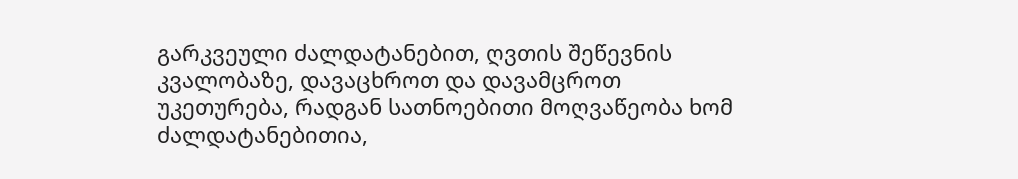გარკვეული ძალდატანებით, ღვთის შეწევნის კვალობაზე, დავაცხროთ და დავამცროთ უკეთურება, რადგან სათნოებითი მოღვაწეობა ხომ ძალდატანებითია,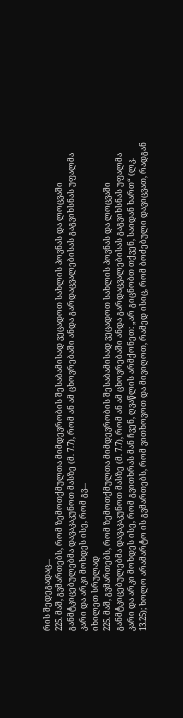რის შედეგადაც...
225. მაშ, გვმართებს, რომ ზემოთქმულთა მიმდევრობის შესაბამისად ვეცადოთ სახლის პოვნას და ლოცვაში განმტკიცებულებმა დავაკაკუნოთ მასზე (მ. 7.7), რომ ან ამ ცხოვრებაში ანდა გარდაცვალებისას გაგვიხსნას უფალმა კარი და არკი მოხდეს ისე, რომ გვ...
იხილეთ სრულად
225. მაშ, გვმართებს, რომ ზემოთქმულთა მიმდევრობის შესაბამისად ვეცადოთ სახლის პოვნას და ლოცვაში განმტკიცებულებმა დავაკაკუნოთ მასზე (მ. 7.7), რომ ან ამ ცხოვრებაში ანდა გარდაცვალებისას გაგვიხსნას უფალმა კარი და არკი მოხდეს ისე, რომ გვითხრას მან ჩვენ, ღვაწლის არმქონეთ: „არ გიცნობთ თქვენ, საიდან ხართ“ (ლკ. 13.25); ხოლო არამარტო ის გვმართებს, რომ ვითხოვოთ და მივიღოთ, რამედ ისიც, რომ ბოძებული დავიცვათ, რადგან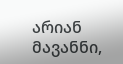არიან მავანნი,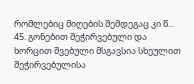რომლებიც მიღების შემდეგაც კი წ...
45. გონებით შეჭირვებული და ხორცით შვებული მსგავსია სხეულით შეჭირვებულისა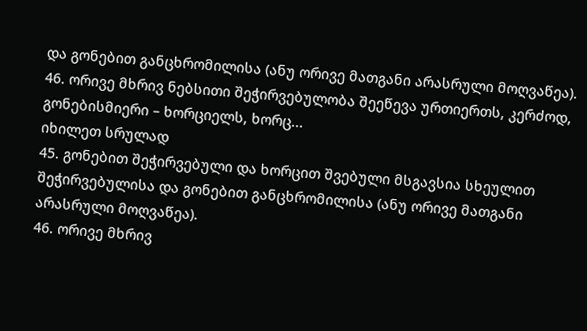და გონებით განცხრომილისა (ანუ ორივე მათგანი არასრული მოღვაწეა).
46. ორივე მხრივ ნებსითი შეჭირვებულობა შეეწევა ურთიერთს, კერძოდ, გონებისმიერი – ხორციელს, ხორც...
იხილეთ სრულად
45. გონებით შეჭირვებული და ხორცით შვებული მსგავსია სხეულით შეჭირვებულისა და გონებით განცხრომილისა (ანუ ორივე მათგანი არასრული მოღვაწეა).
46. ორივე მხრივ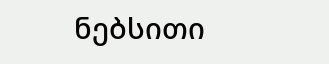ნებსითი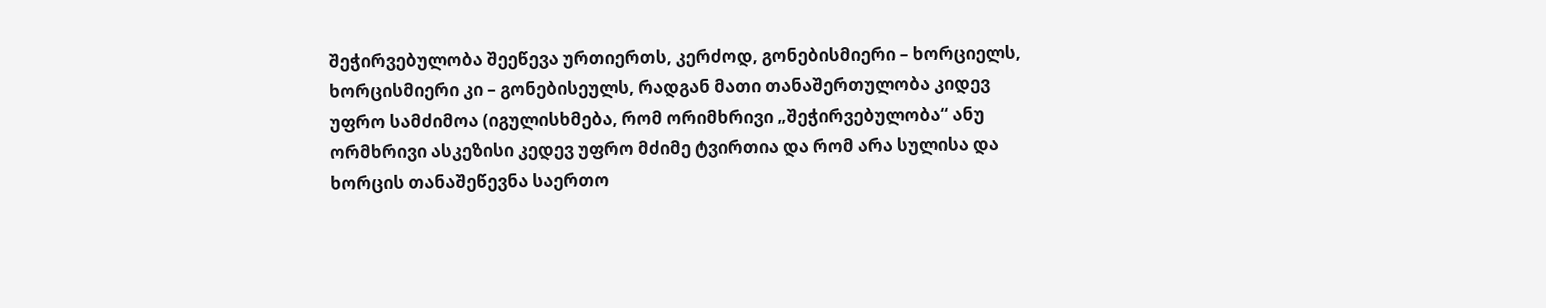შეჭირვებულობა შეეწევა ურთიერთს, კერძოდ, გონებისმიერი – ხორციელს, ხორცისმიერი კი – გონებისეულს, რადგან მათი თანაშერთულობა კიდევ უფრო სამძიმოა (იგულისხმება, რომ ორიმხრივი „შეჭირვებულობა“ ანუ ორმხრივი ასკეზისი კედევ უფრო მძიმე ტვირთია და რომ არა სულისა და ხორცის თანაშეწევნა საერთო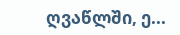ღვაწლში, ე...